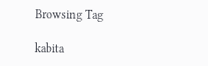Browsing Tag

kabita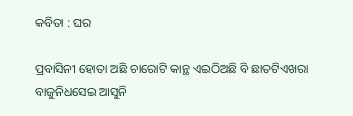କବିତା : ଘର

ପ୍ରବାସିନୀ ହୋତା ଅଛି ଚାରୋଟି କାନ୍ଥ ଏଇଠିଅଛି ବି ଛାତଟିଏଖରା ବାଜୁନିଧସେଇ ଆସୁନି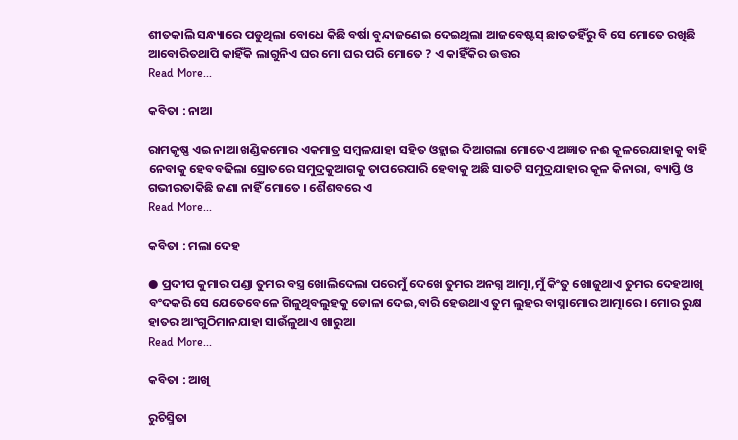ଶୀତକାଲି ସନ୍ଧ୍ୟାରେ ପଡୁଥିଲା ବୋଧେ କିଛି ବର୍ଷା ବୁନ୍ଦାଜଣେଇ ଦେଇଥିଲା ଆଜବେଷ୍ଟସ୍ ଛାତତହିଁରୁ ବି ସେ ମୋତେ ରଖିଛି ଆବୋରିତଥାପି କାହିଁକି ଲାଗୁନିଏ ଘର ମୋ ଘର ପରି ମୋତେ ? ଏ କାହିଁକିର ଉତ୍ତର
Read More...

କବିତା : ନାଆ

ରାମକୃଷ୍ଣ ଏଇ ନାଆ ଖଣ୍ଡିକମୋର ଏକମାତ୍ର ସମ୍ବଳଯାହା ସହିତ ଓହ୍ଲାଇ ଦିଆଗଲା ମୋତେଏ ଅଜ୍ଞାତ ନଈ କୂଳରେଯାହାକୁ ବାହି ନେବାକୁ ହେବବଢିଲା ସ୍ରୋତରେ ସମୁଦ୍ରକୁଆଗକୁ ତାପରେପାରି ହେବାକୁ ଅଛି ସାତଟି ସମୁଦ୍ରଯାହାର କୂଳ କିନାରା, ବ୍ୟାପ୍ତି ଓ ଗଭୀରତାକିଛି ଜଣା ନାହିଁ ମୋତେ । ଶୈଶବରେ ଏ
Read More...

କବିତା : ମଲା ଦେହ

● ପ୍ରଦୀପ କୁମାର ପଣ୍ଡା ତୁମର ବସ୍ତ୍ର ଖୋଲିଦେଲା ପରେମୁଁ ଦେଖେ ତୁମର ଅନଗ୍ନ ଆତ୍ମା,ମୁଁ କିଂତୁ ଖୋଜୁଥାଏ ତୁମର ଦେହଆଖି ବଂଦକରି ସେ ଯେତେବେଳେ ଗିଳୁଥିବଲୁହକୁ ଡୋଳା ଦେଇ,ବାରି ହେଉଥାଏ ତୁମ ଲୁହର ବାସ୍ନାମୋର ଆତ୍ମାରେ । ମୋର ରୁକ୍ଷ ହାତର ଆଂଗୁଠିମାନଯାହା ସାଉଁଳୁଥାଏ ଖାରୁଆ
Read More...

କବିତା : ଆଖି

ରୁଚିସ୍ମିତା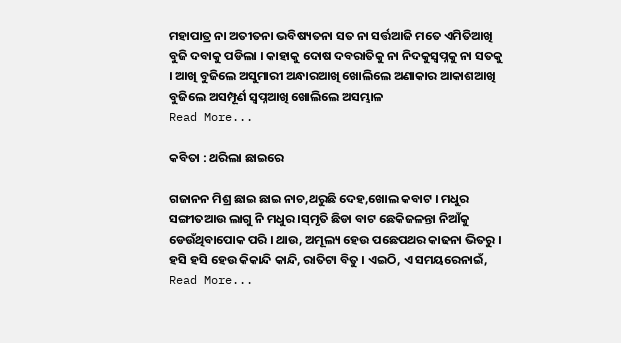ମହାପାତ୍ର ନା ଅତୀତନା ଭବିଷ୍ୟତନା ସତ ନା ସର୍ତ୍ତଆଜି ମତେ ଏମିତିଆଖି ବୁଜି ଦବାକୁ ପଡିଲା । କାହାକୁ ଦୋଷ ଦବରାତିକୁ ନା ନିଦକୁସ୍ବପ୍ନକୁ ନା ସତକୁ । ଆଖି ବୁଜିଲେ ଅସୁମାରୀ ଅନ୍ଧାରଆଖି ଖୋଲିଲେ ଅଣାକାର ଆକାଶଆଖି ବୁଜିଲେ ଅସମ୍ପୂର୍ଣ ସ୍ବପ୍ନଆଖି ଖୋଲିଲେ ଅସମ୍ଭାଳ
Read More...

କବିତା : ଥରିଲା ଛାଇରେ

ଗଜାନନ ମିଶ୍ର ଛାଇ ଛାଇ ନାଚ,ଥରୁଛି ଦେହ,ଖୋଲ କବାଟ । ମଧୁର ସଙ୍ଗୀତଆଉ ଲାଗୁ ନି ମଧୁର ।ସ୍‌ମୃତି ଛିଡା ବାଟ ଛେକିଜଳନ୍ତା ନିଆଁକୁ ଡେଉଁଥିବାପୋକ ପରି । ଥାଉ, ଅମୂଲ୍ୟ ହେଉ ପଛେପଥର କାଢନା ଭିତରୁ । ହସି ହସି ହେଉ କିକାନ୍ଦି କାନ୍ଦି, ରାତିଟା ବିତୁ । ଏଇଠି, ଏ ସମୟରେନାଇଁ,
Read More...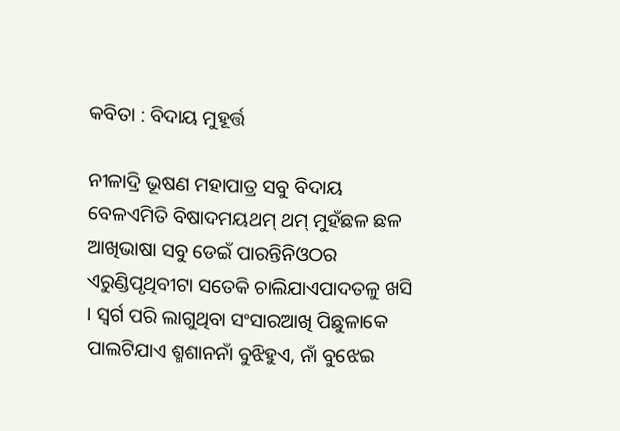କବିତା : ବିଦାୟ ମୁହୂର୍ତ୍ତ

ନୀଳାଦ୍ରି ଭୂଷଣ ମହାପାତ୍ର ସବୁ ବିଦାୟ ବେଳଏମିତି ବିଷାଦମୟଥମ୍‌ ଥମ୍‌ ମୁହଁଛଳ ଛଳ ଆଖିଭାଷା ସବୁ ଡେଇଁ ପାରନ୍ତିନିଓଠର ଏରୁଣ୍ଡିପୃଥିବୀଟା ସତେକି ଚାଲିଯାଏପାଦତଳୁ ଖସି । ସ୍ୱର୍ଗ ପରି ଲାଗୁଥିବା ସଂସାରଆଖି ପିଛୁଳାକେ ପାଲଟିଯାଏ ଶ୍ମଶାନନାଁ ବୁଝିହୁଏ, ନାଁ ବୁଝେଇ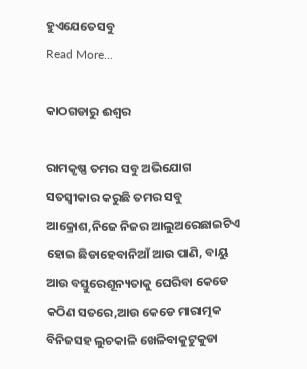ହୁଏଯେତେସବୁ
Read More...

କାଠଗଡାରୁ ଈଶ୍ୱର

ରାମକୃଷ୍ଣ ତମର ସବୁ ଅଭିଯୋଗ ସତସ୍ୱୀକାର କରୁଛି ତମର ସବୁ ଆକ୍ରୋଶ,ନିଜେ ନିଜର ଆଲୁଅରେଛାଇଟିଏ ହୋଇ ଛିଡାହେବାନିଆଁ ଆଉ ପାଣି, ବାୟୁ ଆଉ ବସ୍ତୁରେଶୂନ୍ୟତାକୁ ଘେରିବା କେଡେ କଠିଣ ସତରେ,ଆଉ କେଡେ ମାରାତ୍ମକ ବିନିଜସହ ଲୁଚକାଳି ଖେଳିବାକୁଟୁକୁଡା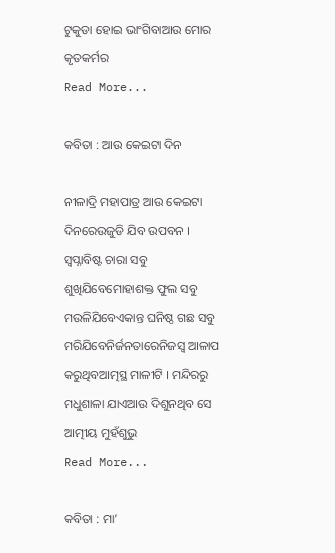ଟୁକୁଡା ହୋଇ ଭାଂଗିବାଆଉ ମୋର କୃତକର୍ମର
Read More...

କବିତା : ଆଉ କେଇଟା ଦିନ

ନୀଳାଦ୍ରି ମହାପାତ୍ର ଆଉ କେଇଟା ଦିନରେଉଜୁଡି ଯିବ ଉପବନ । ସ୍ୱପ୍ନାବିଷ୍ଟ ଚାରା ସବୁ ଶୁଖିଯିବେମୋହାଶକ୍ତ ଫୁଲ ସବୁ ମଉଳିଯିବେଏକାନ୍ତ ଘନିଷ୍ଠ ଗଛ ସବୁ ମରିଯିବେନିର୍ଜନତାରେନିଜସ୍ୱ ଆଳାପ କରୁଥିବଆତ୍ମସ୍ଥ ମାଳୀଟି । ମନ୍ଦିରରୁ ମଧୁଶାଳା ଯାଏଆଉ ଦିଶୁନଥିବ ସେ ଆତ୍ମୀୟ ମୁହଁଶୁଭୁ
Read More...

କବିତା : ମା’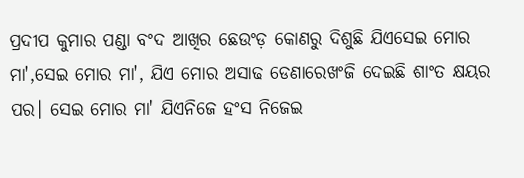ପ୍ରଦୀପ କୁମାର ପଣ୍ଡା ବଂଦ ଆଖିର ଛେଉଂଡ଼ କୋଣରୁ ଦିଶୁଛି ଯିଏସେଇ ମୋର ମା',ସେଇ ମୋର ମା', ଯିଏ ମୋର ଅସାଢ ଡେଣାରେଖଂଜି ଦେଇଛି ଶାଂତ କ୍ଷୟର ପର। ସେଇ ମୋର ମା' ଯିଏନିଜେ ହଂସ ନିଜେଇ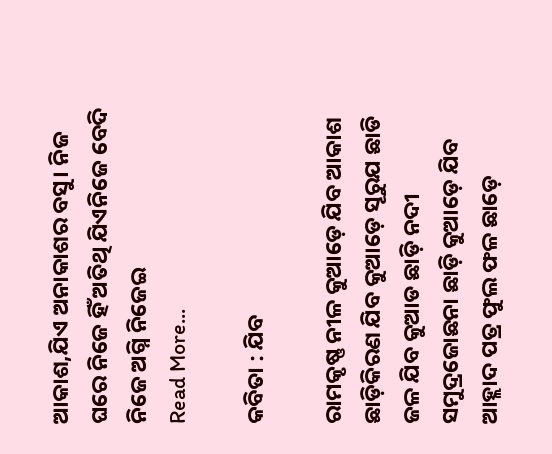ଆକାଶ,ଯିଏ ଅନାକାଶର ବସୁ। ନିଜ ଘରେ ନିଜେ ହିଁ ଅତିଥି ଯିଏନିଜେ ବେଦି ନିଜେ ଅଗ୍ନି ନିଜେଇ
Read More...

କବିତା : ଯିବ

ରାମକୃଷ୍ଣ ନୀଳ କୁଆଡ଼େ ଯିବ ଆକାଶ ଛାଡ଼ିକିରଣ ଯିବ କୁଆଡ଼େ ସୂରୁଯ ଛାଡି ଜଳ ଯିବ କୁଆଡ ଛାଡ଼ି ନଦୀ ସମୁଦ୍ରଜୋଛନା ଛାଡ଼ି କୁଆଡ଼େ ଯିବ ଆହ୍ଲାଦ ପତ୍ର ଫୁଲ ଫଳ ଛାଡ଼େ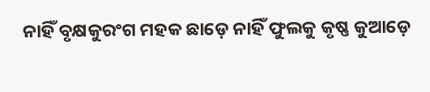ନାହିଁ ବୃକ୍ଷକୁରଂଗ ମହକ ଛାଡ଼େ ନାହିଁ ଫୁଲକୁ କୃଷ୍ଣ କୁଆଡ଼େ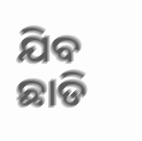ଯିବ ଛାଡି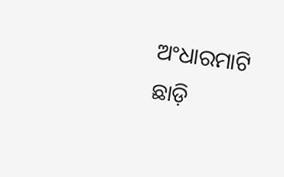ଅଂଧାରମାଟି ଛାଡ଼ି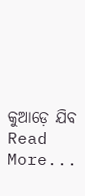କୁଆଡ଼େ ଯିବ
Read More...